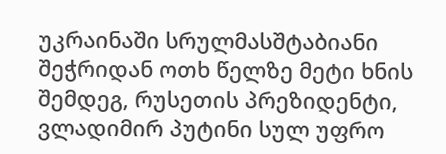უკრაინაში სრულმასშტაბიანი შეჭრიდან ოთხ წელზე მეტი ხნის შემდეგ, რუსეთის პრეზიდენტი, ვლადიმირ პუტინი სულ უფრო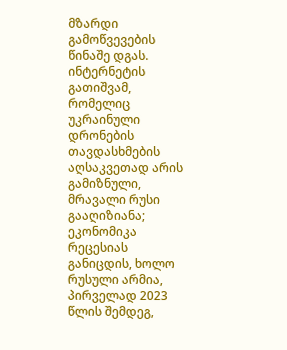მზარდი გამოწვევების წინაშე დგას. ინტერნეტის გათიშვამ, რომელიც უკრაინული დრონების თავდასხმების აღსაკვეთად არის გამიზნული, მრავალი რუსი გააღიზიანა; ეკონომიკა რეცესიას განიცდის, ხოლო რუსული არმია, პირველად 2023 წლის შემდეგ,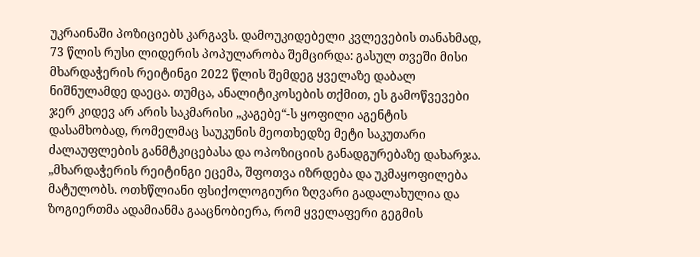უკრაინაში პოზიციებს კარგავს. დამოუკიდებელი კვლევების თანახმად, 73 წლის რუსი ლიდერის პოპულარობა შემცირდა: გასულ თვეში მისი მხარდაჭერის რეიტინგი 2022 წლის შემდეგ ყველაზე დაბალ ნიშნულამდე დაეცა. თუმცა, ანალიტიკოსების თქმით, ეს გამოწვევები ჯერ კიდევ არ არის საკმარისი „კაგებე“-ს ყოფილი აგენტის დასამხობად, რომელმაც საუკუნის მეოთხედზე მეტი საკუთარი ძალაუფლების განმტკიცებასა და ოპოზიციის განადგურებაზე დახარჯა.
„მხარდაჭერის რეიტინგი ეცემა, შფოთვა იზრდება და უკმაყოფილება მატულობს. ოთხწლიანი ფსიქოლოგიური ზღვარი გადალახულია და ზოგიერთმა ადამიანმა გააცნობიერა, რომ ყველაფერი გეგმის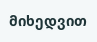მიხედვით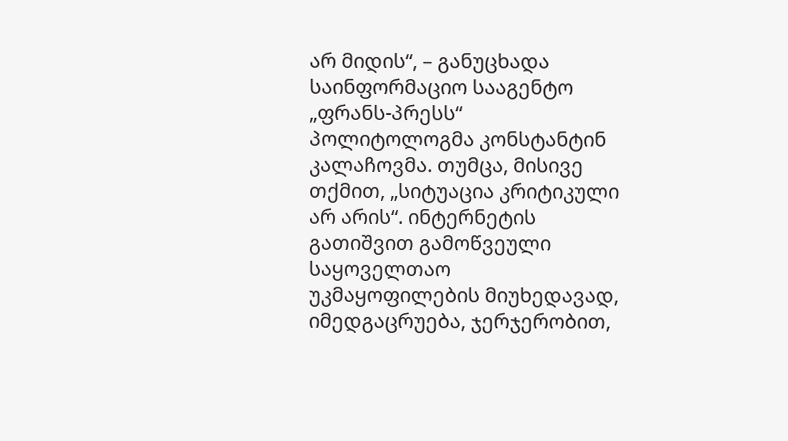არ მიდის“, – განუცხადა საინფორმაციო სააგენტო „ფრანს-პრესს“ პოლიტოლოგმა კონსტანტინ კალაჩოვმა. თუმცა, მისივე თქმით, „სიტუაცია კრიტიკული არ არის“. ინტერნეტის გათიშვით გამოწვეული საყოველთაო უკმაყოფილების მიუხედავად, იმედგაცრუება, ჯერჯერობით,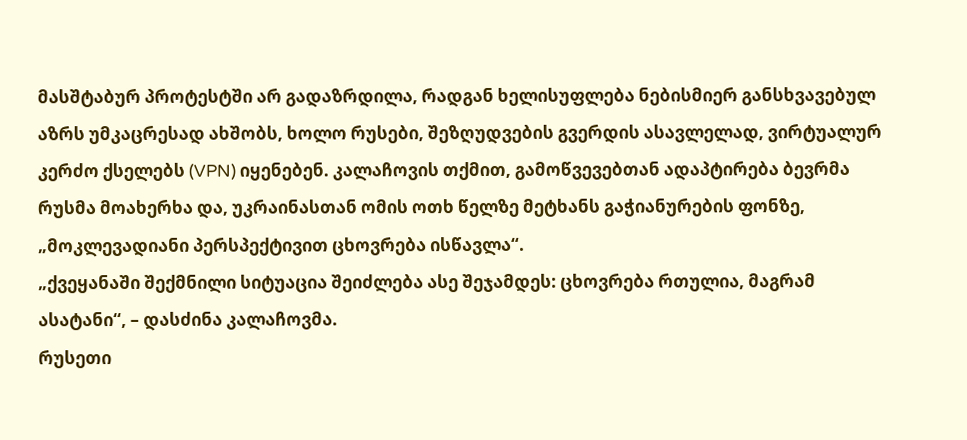მასშტაბურ პროტესტში არ გადაზრდილა, რადგან ხელისუფლება ნებისმიერ განსხვავებულ აზრს უმკაცრესად ახშობს, ხოლო რუსები, შეზღუდვების გვერდის ასავლელად, ვირტუალურ კერძო ქსელებს (VPN) იყენებენ. კალაჩოვის თქმით, გამოწვევებთან ადაპტირება ბევრმა რუსმა მოახერხა და, უკრაინასთან ომის ოთხ წელზე მეტხანს გაჭიანურების ფონზე, „მოკლევადიანი პერსპექტივით ცხოვრება ისწავლა“.
„ქვეყანაში შექმნილი სიტუაცია შეიძლება ასე შეჯამდეს: ცხოვრება რთულია, მაგრამ ასატანი“, – დასძინა კალაჩოვმა.
რუსეთი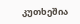კუთხეშია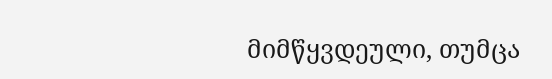მიმწყვდეული, თუმცა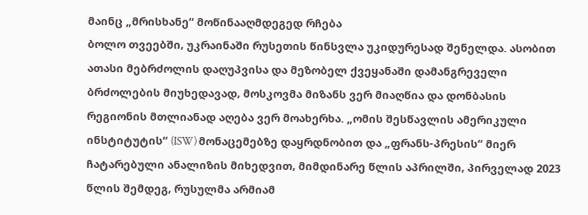მაინც „მრისხანე“ მოწინააღმდეგედ რჩება
ბოლო თვეებში, უკრაინაში რუსეთის წინსვლა უკიდურესად შენელდა. ასობით ათასი მებრძოლის დაღუპვისა და მეზობელ ქვეყანაში დამანგრეველი ბრძოლების მიუხედავად, მოსკოვმა მიზანს ვერ მიაღწია და დონბასის რეგიონის მთლიანად აღება ვერ მოახერხა. „ომის შესწავლის ამერიკული ინსტიტუტის“ (ISW) მონაცემებზე დაყრდნობით და „ფრანს-პრესის“ მიერ ჩატარებული ანალიზის მიხედვით, მიმდინარე წლის აპრილში, პირველად 2023 წლის შემდეგ, რუსულმა არმიამ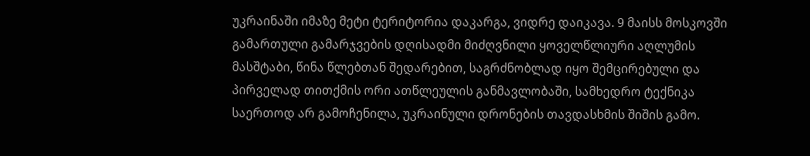უკრაინაში იმაზე მეტი ტერიტორია დაკარგა, ვიდრე დაიკავა. 9 მაისს მოსკოვში გამართული გამარჯვების დღისადმი მიძღვნილი ყოველწლიური აღლუმის მასშტაბი, წინა წლებთან შედარებით, საგრძნობლად იყო შემცირებული და პირველად თითქმის ორი ათწლეულის განმავლობაში, სამხედრო ტექნიკა საერთოდ არ გამოჩენილა, უკრაინული დრონების თავდასხმის შიშის გამო.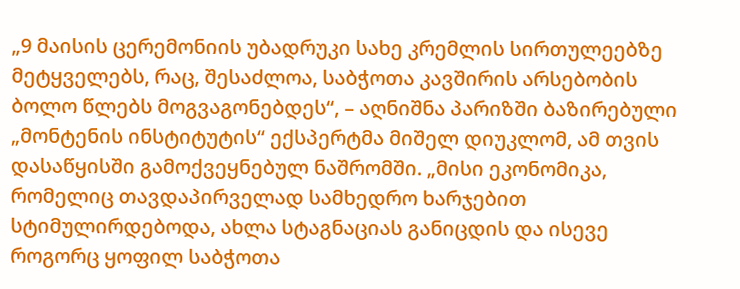„9 მაისის ცერემონიის უბადრუკი სახე კრემლის სირთულეებზე მეტყველებს, რაც, შესაძლოა, საბჭოთა კავშირის არსებობის ბოლო წლებს მოგვაგონებდეს“, – აღნიშნა პარიზში ბაზირებული „მონტენის ინსტიტუტის“ ექსპერტმა მიშელ დიუკლომ, ამ თვის დასაწყისში გამოქვეყნებულ ნაშრომში. „მისი ეკონომიკა, რომელიც თავდაპირველად სამხედრო ხარჯებით სტიმულირდებოდა, ახლა სტაგნაციას განიცდის და ისევე როგორც ყოფილ საბჭოთა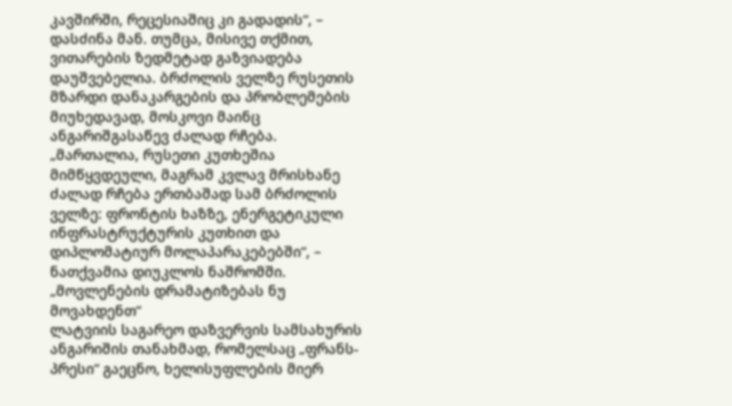კავშირში, რეცესიაშიც კი გადადის“, – დასძინა მან. თუმცა, მისივე თქმით, ვითარების ზედმეტად გაზვიადება დაუშვებელია. ბრძოლის ველზე რუსეთის მზარდი დანაკარგების და პრობლემების მიუხედავად, მოსკოვი მაინც ანგარიშგასაწევ ძალად რჩება.
„მართალია, რუსეთი კუთხეშია მიმწყვდეული, მაგრამ კვლავ მრისხანე ძალად რჩება ერთბაშად სამ ბრძოლის ველზე: ფრონტის ხაზზე, ენერგეტიკული ინფრასტრუქტურის კუთხით და დიპლომატიურ მოლაპარაკებებში“, – ნათქვამია დიუკლოს ნაშრომში.
„მოვლენების დრამატიზებას ნუ მოვახდენთ“
ლატვიის საგარეო დაზვერვის სამსახურის ანგარიშის თანახმად, რომელსაც „ფრანს-პრესი“ გაეცნო, ხელისუფლების მიერ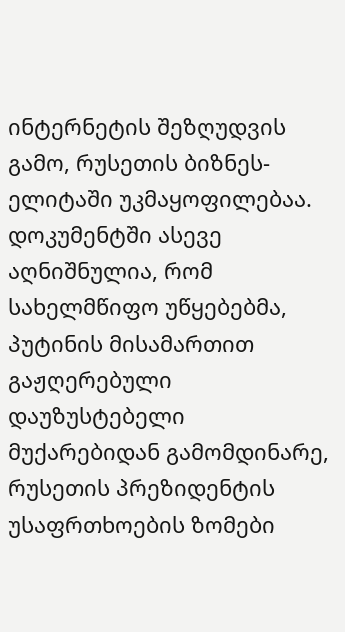ინტერნეტის შეზღუდვის გამო, რუსეთის ბიზნეს-ელიტაში უკმაყოფილებაა. დოკუმენტში ასევე აღნიშნულია, რომ სახელმწიფო უწყებებმა, პუტინის მისამართით გაჟღერებული დაუზუსტებელი მუქარებიდან გამომდინარე, რუსეთის პრეზიდენტის უსაფრთხოების ზომები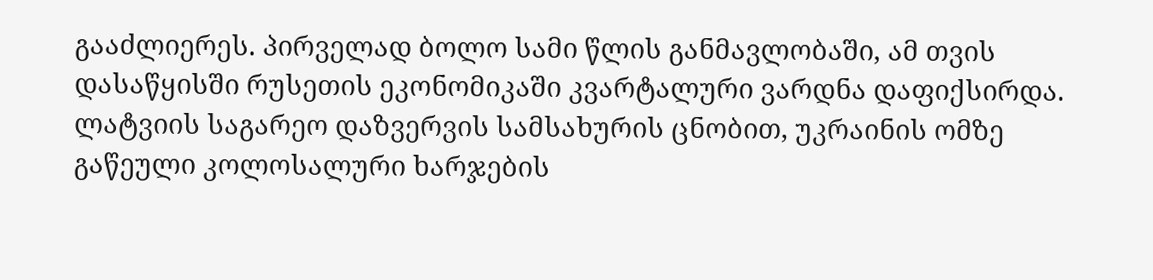გააძლიერეს. პირველად ბოლო სამი წლის განმავლობაში, ამ თვის დასაწყისში რუსეთის ეკონომიკაში კვარტალური ვარდნა დაფიქსირდა. ლატვიის საგარეო დაზვერვის სამსახურის ცნობით, უკრაინის ომზე გაწეული კოლოსალური ხარჯების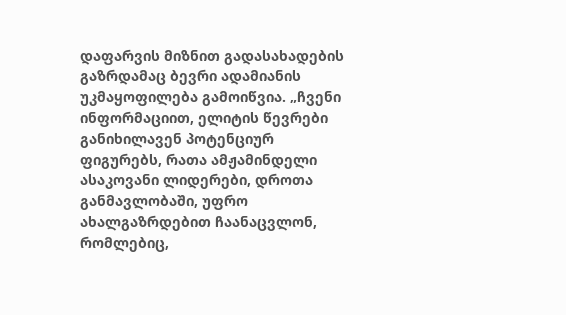დაფარვის მიზნით გადასახადების გაზრდამაც ბევრი ადამიანის უკმაყოფილება გამოიწვია. „ჩვენი ინფორმაციით, ელიტის წევრები განიხილავენ პოტენციურ ფიგურებს, რათა ამჟამინდელი ასაკოვანი ლიდერები, დროთა განმავლობაში, უფრო ახალგაზრდებით ჩაანაცვლონ, რომლებიც,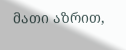მათი აზრით,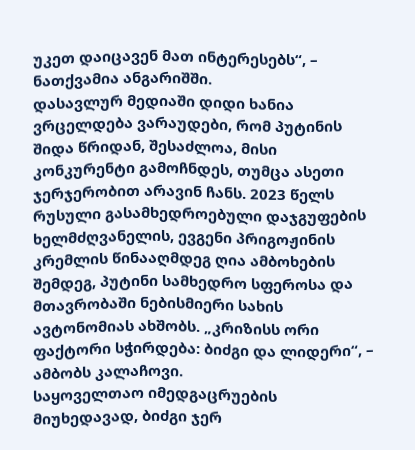უკეთ დაიცავენ მათ ინტერესებს“, – ნათქვამია ანგარიშში.
დასავლურ მედიაში დიდი ხანია ვრცელდება ვარაუდები, რომ პუტინის შიდა წრიდან, შესაძლოა, მისი კონკურენტი გამოჩნდეს, თუმცა ასეთი ჯერჯერობით არავინ ჩანს. 2023 წელს რუსული გასამხედროებული დაჯგუფების ხელმძღვანელის, ევგენი პრიგოჟინის კრემლის წინააღმდეგ ღია ამბოხების შემდეგ, პუტინი სამხედრო სფეროსა და მთავრობაში ნებისმიერი სახის ავტონომიას ახშობს. „კრიზისს ორი ფაქტორი სჭირდება: ბიძგი და ლიდერი“, – ამბობს კალაჩოვი.
საყოველთაო იმედგაცრუების მიუხედავად, ბიძგი ჯერ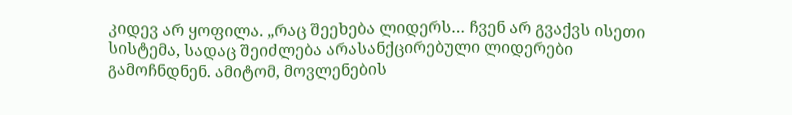კიდევ არ ყოფილა. „რაც შეეხება ლიდერს… ჩვენ არ გვაქვს ისეთი სისტემა, სადაც შეიძლება არასანქცირებული ლიდერები გამოჩნდნენ. ამიტომ, მოვლენების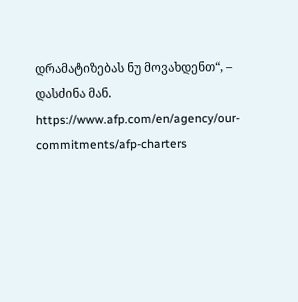დრამატიზებას ნუ მოვახდენთ“, – დასძინა მან.
https://www.afp.com/en/agency/our-commitments/afp-charters